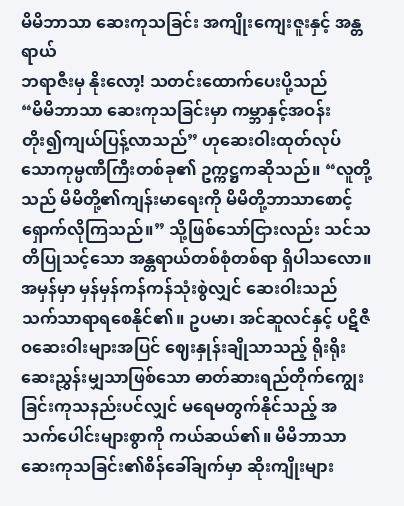မိမိဘာသာ ဆေးကုသခြင်း အကျိုးကျေးဇူးနှင့် အန္တရာယ်
ဘရာဇီးမှ နိုးလော့! သတင်းထောက်ပေးပို့သည်
“မိမိဘာသာ ဆေးကုသခြင်းမှာ ကမ္ဘာနှင့်အဝန်း တိုး၍ကျယ်ပြန့်လာသည်” ဟုဆေးဝါးထုတ်လုပ်သောကုမ္ပဏီကြီးတစ်ခု၏ ဥက္ကဋ္ဌကဆိုသည်။ “လူတို့သည် မိမိတို့၏ကျန်းမာရေးကို မိမိတို့ဘာသာစောင့်ရှောက်လိုကြသည်။” သို့ဖြစ်သော်ငြားလည်း သင်သတိပြုသင့်သော အန္တရာယ်တစ်စုံတစ်ရာ ရှိပါသလော။
အမှန်မှာ မှန်မှန်ကန်ကန်သုံးစွဲလျှင် ဆေးဝါးသည်သက်သာရာရစေနိုင်၏။ ဥပမာ၊ အင်ဆူလင်နှင့် ပဋိဇီဝဆေးဝါးများအပြင် ဈေးနှုန်းချိုသာသည့် ရိုးရိုးဆေးညွှန်းမျှသာဖြစ်သော ဓာတ်ဆားရည်တိုက်ကျွေးခြင်းကုသနည်းပင်လျှင် မရေမတွက်နိုင်သည့် အသက်ပေါင်းများစွာကို ကယ်ဆယ်၏။ မိမိဘာသာ ဆေးကုသခြင်း၏စိန်ခေါ်ချက်မှာ ဆိုးကျိုးများ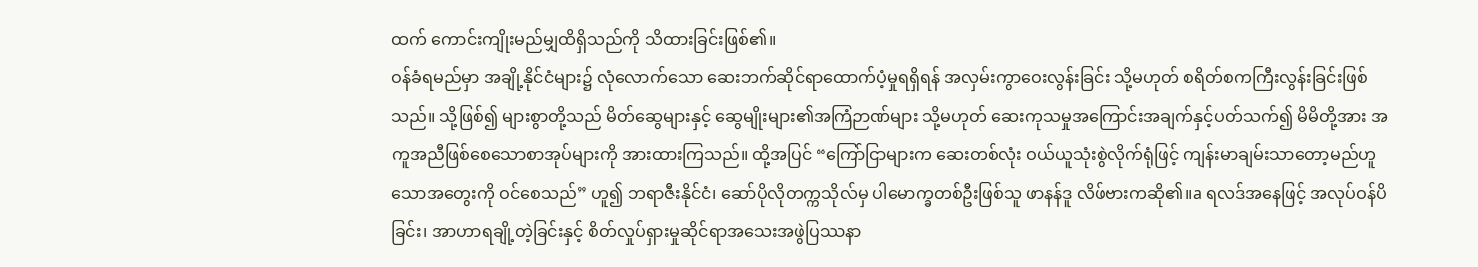ထက် ကောင်းကျိုးမည်မျှထိရှိသည်ကို သိထားခြင်းဖြစ်၏။
ဝန်ခံရမည်မှာ အချို့နိုင်ငံများ၌ လုံလောက်သော ဆေးဘက်ဆိုင်ရာထောက်ပံ့မှုရရှိရန် အလှမ်းကွာဝေးလွန်းခြင်း သို့မဟုတ် စရိတ်စကကြီးလွန်းခြင်းဖြစ်သည်။ သို့ဖြစ်၍ များစွာတို့သည် မိတ်ဆွေများနှင့် ဆွေမျိုးများ၏အကြံဉာဏ်များ သို့မဟုတ် ဆေးကုသမှုအကြောင်းအချက်နှင့်ပတ်သက်၍ မိမိတို့အား အကူအညီဖြစ်စေသောစာအုပ်များကို အားထားကြသည်။ ထို့အပြင် “ကြော်ငြာများက ဆေးတစ်လုံး ဝယ်ယူသုံးစွဲလိုက်ရုံဖြင့် ကျန်းမာချမ်းသာတော့မည်ဟူသောအတွေးကို ဝင်စေသည်” ဟူ၍ ဘရာဇီးနိုင်ငံ၊ ဆော်ပိုလိုတက္ကသိုလ်မှ ပါမောက္ခတစ်ဦးဖြစ်သူ ဖာနန်ဒူ လိဖ်ဗားကဆို၏။a ရလဒ်အနေဖြင့် အလုပ်ဝန်ပိခြင်း၊ အာဟာရချို့တဲ့ခြင်းနှင့် စိတ်လှုပ်ရှားမှုဆိုင်ရာအသေးအဖွဲပြဿနာ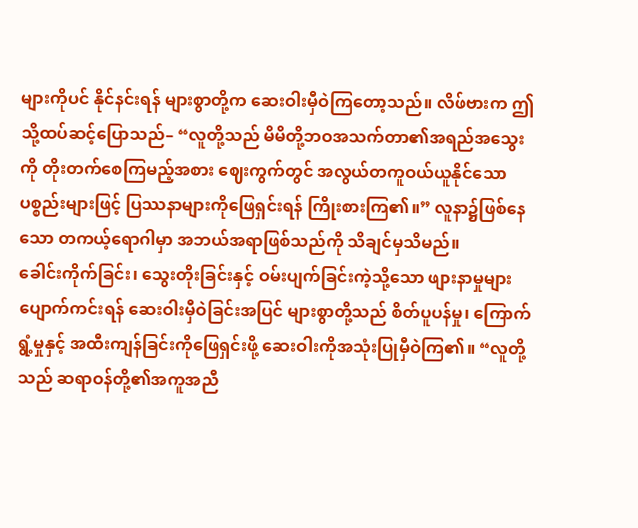များကိုပင် နိုင်နင်းရန် များစွာတို့က ဆေးဝါးမှီဝဲကြတော့သည်။ လိဖ်ဗားက ဤသို့ထပ်ဆင့်ပြောသည်– “လူတို့သည် မိမိတို့ဘဝအသက်တာ၏အရည်အသွေးကို တိုးတက်စေကြမည့်အစား ဈေးကွက်တွင် အလွယ်တကူဝယ်ယူနိုင်သောပစ္စည်းများဖြင့် ပြဿနာများကိုဖြေရှင်းရန် ကြိုးစားကြ၏။” လူနာ၌ဖြစ်နေသော တကယ့်ရောဂါမှာ အဘယ်အရာဖြစ်သည်ကို သိချင်မှသိမည်။
ခေါင်းကိုက်ခြင်း၊ သွေးတိုးခြင်းနှင့် ဝမ်းပျက်ခြင်းကဲ့သို့သော ဖျားနာမှုများပျောက်ကင်းရန် ဆေးဝါးမှီဝဲခြင်းအပြင် များစွာတို့သည် စိတ်ပူပန်မှု၊ ကြောက်ရွံ့မှုနှင့် အထီးကျန်ခြင်းကိုဖြေရှင်းဖို့ ဆေးဝါးကိုအသုံးပြုမှီဝဲကြ၏။ “လူတို့သည် ဆရာဝန်တို့၏အကူအညီ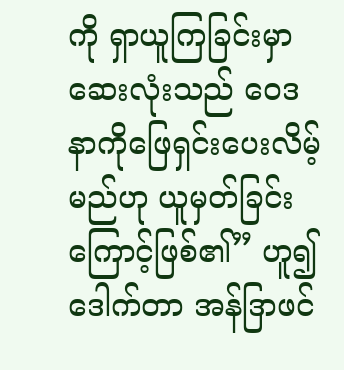ကို ရှာယူကြခြင်းမှာ ဆေးလုံးသည် ဝေဒနာကိုဖြေရှင်းပေးလိမ့်မည်ဟု ယူမှတ်ခြင်းကြောင့်ဖြစ်၏” ဟူ၍ဒေါက်တာ အန်ဒြာဖင်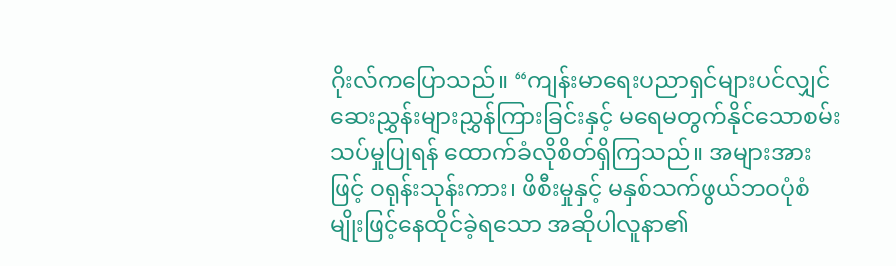ဂိုးလ်ကပြောသည်။ “ကျန်းမာရေးပညာရှင်များပင်လျှင် ဆေးညွှန်းများညွှန်ကြားခြင်းနှင့် မရေမတွက်နိုင်သောစမ်းသပ်မှုပြုရန် ထောက်ခံလိုစိတ်ရှိကြသည်။ အများအားဖြင့် ဝရုန်းသုန်းကား၊ ဖိစီးမှုနှင့် မနှစ်သက်ဖွယ်ဘဝပုံစံမျိုးဖြင့်နေထိုင်ခဲ့ရသော အဆိုပါလူနာ၏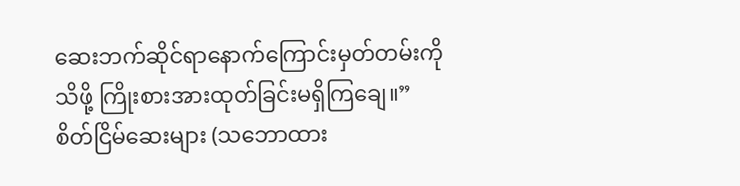ဆေးဘက်ဆိုင်ရာနောက်ကြောင်းမှတ်တမ်းကိုသိဖို့ ကြိုးစားအားထုတ်ခြင်းမရှိကြချေ။” စိတ်ငြိမ်ဆေးများ (သဘောထား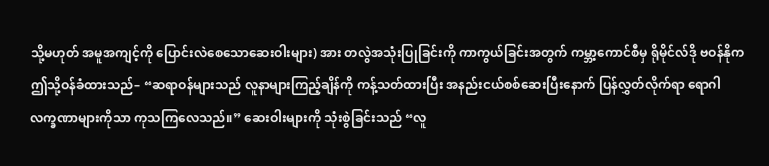သို့မဟုတ် အမူအကျင့်ကို ပြောင်းလဲစေသောဆေးဝါးများ) အား တလွဲအသုံးပြုခြင်းကို ကာကွယ်ခြင်းအတွက် ကမ္ဘာ့ကောင်စီမှ ရိုမိုင်လ်ဒို ဗဝန်နိုက ဤသို့ဝန်ခံထားသည်– “ဆရာဝန်များသည် လူနာများကြည့်ချိန်ကို ကန့်သတ်ထားပြီး အနည်းငယ်စစ်ဆေးပြီးနောက် ပြန်လွှတ်လိုက်ရာ ရောဂါလက္ခဏာများကိုသာ ကုသကြလေသည်။” ဆေးဝါးများကို သုံးစွဲခြင်းသည် “လူ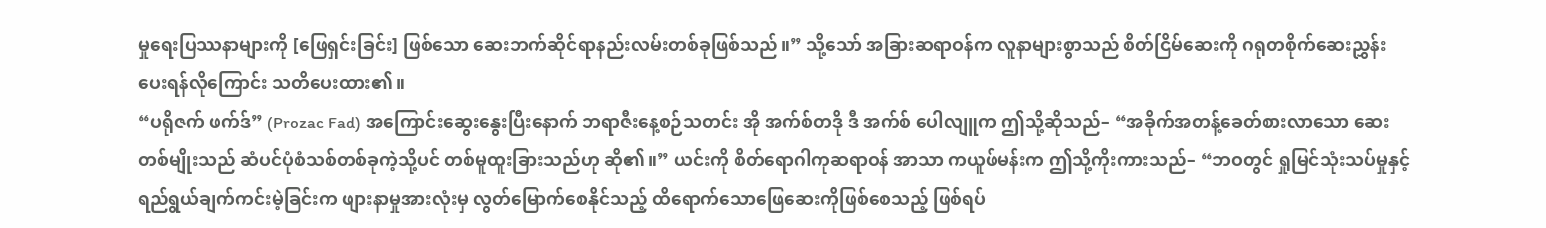မှုရေးပြဿနာများကို [ဖြေရှင်းခြင်း] ဖြစ်သော ဆေးဘက်ဆိုင်ရာနည်းလမ်းတစ်ခုဖြစ်သည်။” သို့သော် အခြားဆရာဝန်က လူနာများစွာသည် စိတ်ငြိမ်ဆေးကို ဂရုတစိုက်ဆေးညွှန်းပေးရန်လိုကြောင်း သတိပေးထား၏။
“ပရိုဇက် ဖက်ဒ်” (Prozac Fad) အကြောင်းဆွေးနွေးပြီးနောက် ဘရာဇီးနေ့စဉ်သတင်း အို အက်စ်တဒို ဒီ အက်စ် ပေါလျူက ဤသို့ဆိုသည်– “အခိုက်အတန့်ခေတ်စားလာသော ဆေးတစ်မျိုးသည် ဆံပင်ပုံစံသစ်တစ်ခုကဲ့သို့ပင် တစ်မူထူးခြားသည်ဟု ဆို၏။” ယင်းကို စိတ်ရောဂါကုဆရာဝန် အာသာ ကယူဖ်မန်းက ဤသို့ကိုးကားသည်– “ဘဝတွင် ရှုမြင်သုံးသပ်မှုနှင့် ရည်ရွယ်ချက်ကင်းမဲ့ခြင်းက ဖျားနာမှုအားလုံးမှ လွတ်မြောက်စေနိုင်သည့် ထိရောက်သောဖြေဆေးကိုဖြစ်စေသည့် ဖြစ်ရပ်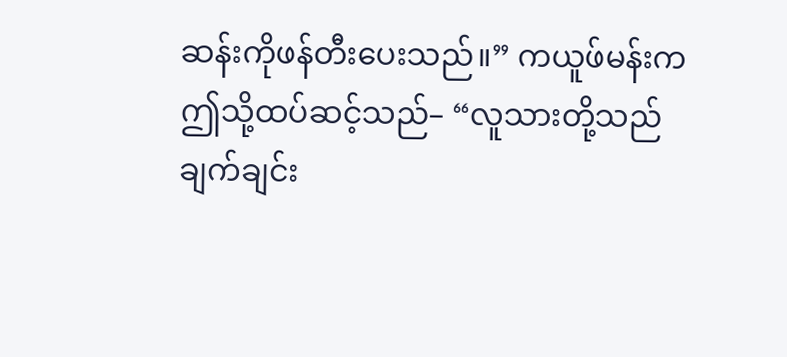ဆန်းကိုဖန်တီးပေးသည်။” ကယူဖ်မန်းက ဤသို့ထပ်ဆင့်သည်– “လူသားတို့သည် ချက်ချင်း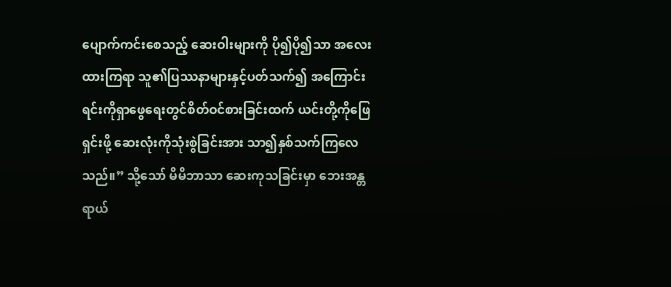ပျောက်ကင်းစေသည့် ဆေးဝါးများကို ပို၍ပို၍သာ အလေးထားကြရာ သူ၏ပြဿနာများနှင့်ပတ်သက်၍ အကြောင်းရင်းကိုရှာဖွေရေးတွင်စိတ်ဝင်စားခြင်းထက် ယင်းတို့ကိုဖြေရှင်းဖို့ ဆေးလုံးကိုသုံးစွဲခြင်းအား သာ၍နှစ်သက်ကြလေသည်။” သို့သော် မိမိဘာသာ ဆေးကုသခြင်းမှာ ဘေးအန္တရာယ်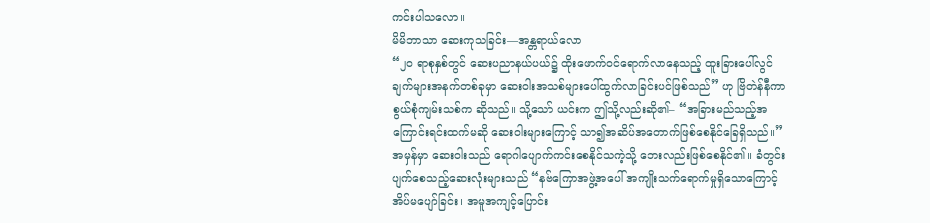ကင်းပါသလော။
မိမိဘာသာ ဆေးကုသခြင်း—အန္တရာယ်လော
“၂၀ ရာစုနှစ်တွင် ဆေးပညာနယ်ပယ်၌ ထိုးဖောက်ဝင်ရောက်လာနေသည့် ထူးခြားပေါ်လွင်ချက်များအနက်တစ်ခုမှာ ဆေးဝါးအသစ်များပေါ်ထွက်လာခြင်းပင်ဖြစ်သည်” ဟု ဗြိတဲန်နီကာစွယ်စုံကျမ်းသစ်က ဆိုသည်။ သို့သော် ယင်းက ဤသို့လည်းဆို၏– “အခြားမည်သည့်အကြောင်းရင်းထက်မဆို ဆေးဝါးများကြောင့် သာ၍အဆိပ်အတောက်ဖြစ်စေနိုင်ခြေရှိသည်။” အမှန်မှာ ဆေးဝါးသည် ရောဂါပျောက်ကင်းစေနိုင်သကဲ့သို့ ဘေးလည်းဖြစ်စေနိုင်၏။ ခံတွင်းပျက်စေသည့်ဆေးလုံးများသည် “နဗ်ကြောအဖွဲ့အပေါ် အကျိုးသက်ရောက်မှုရှိသောကြောင့် အိပ်မပျော်ခြင်း၊ အမူအကျင့်ပြောင်း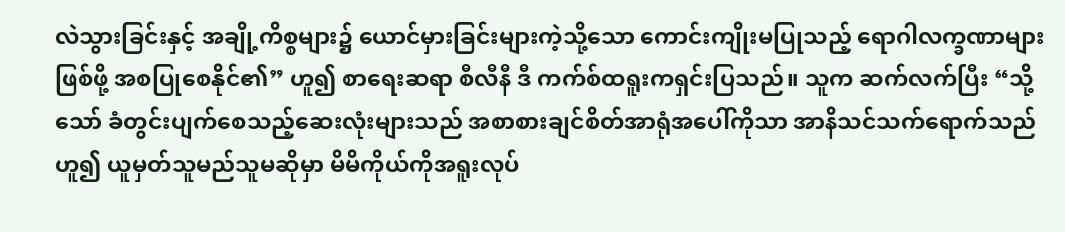လဲသွားခြင်းနှင့် အချို့ကိစ္စများ၌ ယောင်မှားခြင်းများကဲ့သို့သော ကောင်းကျိုးမပြုသည့် ရောဂါလက္ခဏာများဖြစ်ဖို့ အစပြုစေနိုင်၏” ဟူ၍ စာရေးဆရာ စီလီနီ ဒီ ကက်စ်ထရူးကရှင်းပြသည်။ သူက ဆက်လက်ပြီး “သို့သော် ခံတွင်းပျက်စေသည့်ဆေးလုံးများသည် အစာစားချင်စိတ်အာရုံအပေါ်ကိုသာ အာနိသင်သက်ရောက်သည်ဟူ၍ ယူမှတ်သူမည်သူမဆိုမှာ မိမိကိုယ်ကိုအရူးလုပ်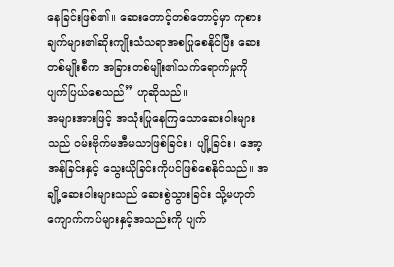နေခြင်းဖြစ်၏။ ဆေးတောင့်တစ်တောင့်မှာ ကုစားချက်များ၏ဆိုးကျိုးသံသရာအစပြုစေနိုင်ပြီး ဆေးတစ်မျိုးစီက အခြားတစ်မျိုး၏သက်ရောက်မှုကို ပျက်ပြယ်စေသည်” ဟုဆိုသည်။
အများအားဖြင့် အသုံးပြုနေကြသောဆေးဝါးများသည် ဝမ်းဗိုက်မအီမသာဖြစ်ခြင်း၊ ပျို့ခြင်း၊ အော့အန်ခြင်းနှင့် သွေးယိုခြင်းကိုပင်ဖြစ်စေနိုင်သည်။ အချို့ဆေးဝါးများသည် ဆေးစွဲသွားခြင်း သို့မဟုတ် ကျောက်ကပ်များနှင့်အသည်းကို ပျက်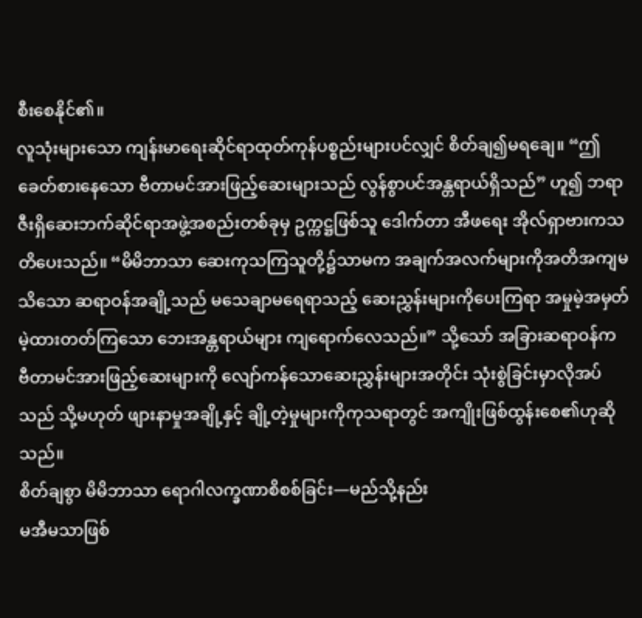စီးစေနိုင်၏။
လူသုံးများသော ကျန်းမာရေးဆိုင်ရာထုတ်ကုန်ပစ္စည်းများပင်လျှင် စိတ်ချ၍မရချေ။ “ဤခေတ်စားနေသော ဗီတာမင်အားဖြည့်ဆေးများသည် လွန်စွာပင်အန္တရာယ်ရှိသည်” ဟူ၍ ဘရာဇီးရှိဆေးဘက်ဆိုင်ရာအဖွဲ့အစည်းတစ်ခုမှ ဥက္ကဋ္ဌဖြစ်သူ ဒေါက်တာ အီဖရေး အိုလ်ရှာဗားကသတိပေးသည်။ “မိမိဘာသာ ဆေးကုသကြသူတို့၌သာမက အချက်အလက်များကိုအတိအကျမသိသော ဆရာဝန်အချို့သည် မသေချာမရေရာသည့် ဆေးညွှန်းများကိုပေးကြရာ အမှုမဲ့အမှတ်မဲ့ထားတတ်ကြသော ဘေးအန္တရာယ်များ ကျရောက်လေသည်။” သို့သော် အခြားဆရာဝန်က ဗီတာမင်အားဖြည့်ဆေးများကို လျော်ကန်သောဆေးညွှန်းများအတိုင်း သုံးစွဲခြင်းမှာလိုအပ်သည် သို့မဟုတ် ဖျားနာမှုအချို့နှင့် ချို့တဲ့မှုများကိုကုသရာတွင် အကျိုးဖြစ်ထွန်းစေ၏ဟုဆိုသည်။
စိတ်ချစွာ မိမိဘာသာ ရောဂါလက္ခဏာစိစစ်ခြင်း—မည်သို့နည်း
မအီမသာဖြစ်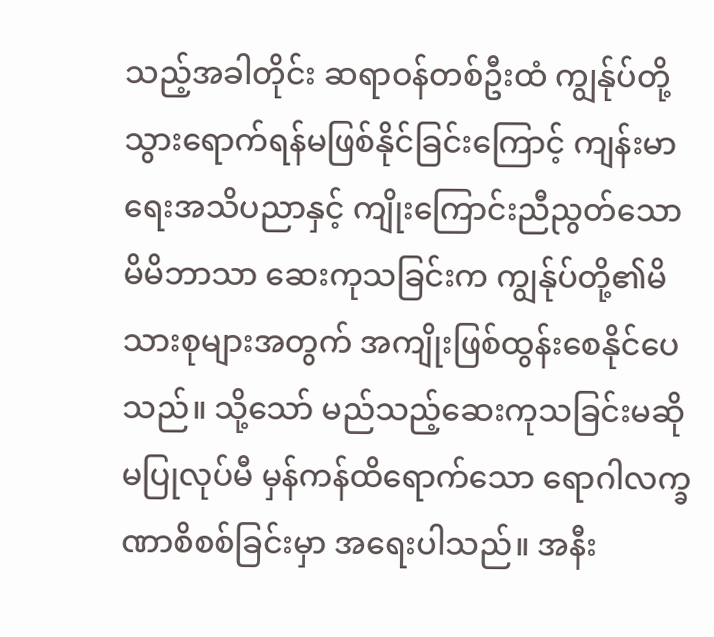သည့်အခါတိုင်း ဆရာဝန်တစ်ဦးထံ ကျွန်ုပ်တို့သွားရောက်ရန်မဖြစ်နိုင်ခြင်းကြောင့် ကျန်းမာရေးအသိပညာနှင့် ကျိုးကြောင်းညီညွတ်သော မိမိဘာသာ ဆေးကုသခြင်းက ကျွန်ုပ်တို့၏မိသားစုများအတွက် အကျိုးဖြစ်ထွန်းစေနိုင်ပေသည်။ သို့သော် မည်သည့်ဆေးကုသခြင်းမဆိုမပြုလုပ်မီ မှန်ကန်ထိရောက်သော ရောဂါလက္ခဏာစိစစ်ခြင်းမှာ အရေးပါသည်။ အနီး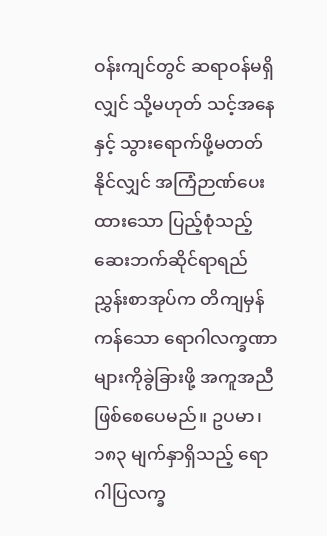ဝန်းကျင်တွင် ဆရာဝန်မရှိလျှင် သို့မဟုတ် သင့်အနေနှင့် သွားရောက်ဖို့မတတ်နိုင်လျှင် အကြံဉာဏ်ပေးထားသော ပြည့်စုံသည့်ဆေးဘက်ဆိုင်ရာရည်ညွှန်းစာအုပ်က တိကျမှန်ကန်သော ရောဂါလက္ခဏာများကိုခွဲခြားဖို့ အကူအညီဖြစ်စေပေမည်။ ဥပမာ၊ ၁၈၃ မျက်နှာရှိသည့် ရောဂါပြလက္ခ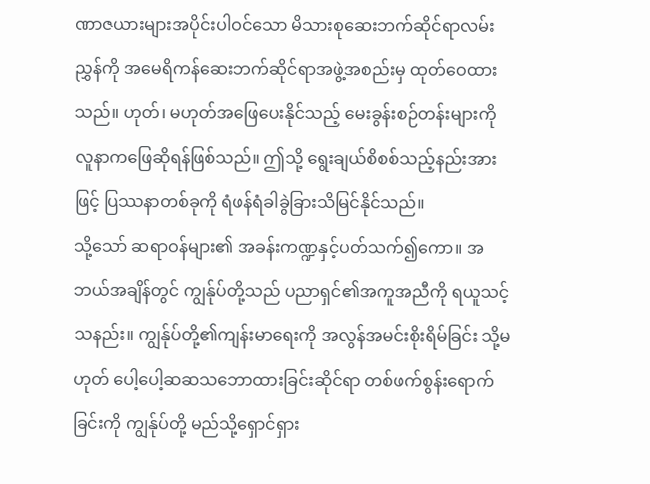ဏာဇယားများအပိုင်းပါဝင်သော မိသားစုဆေးဘက်ဆိုင်ရာလမ်းညွှန်ကို အမေရိကန်ဆေးဘက်ဆိုင်ရာအဖွဲ့အစည်းမှ ထုတ်ဝေထားသည်။ ဟုတ်၊ မဟုတ်အဖြေပေးနိုင်သည့် မေးခွန်းစဉ်တန်းများကို လူနာကဖြေဆိုရန်ဖြစ်သည်။ ဤသို့ ရွေးချယ်စိစစ်သည့်နည်းအားဖြင့် ပြဿနာတစ်ခုကို ရံဖန်ရံခါခွဲခြားသိမြင်နိုင်သည်။
သို့သော် ဆရာဝန်များ၏ အခန်းကဏ္ဍနှင့်ပတ်သက်၍ကော။ အဘယ်အချိန်တွင် ကျွန်ုပ်တို့သည် ပညာရှင်၏အကူအညီကို ရယူသင့်သနည်း။ ကျွန်ုပ်တို့၏ကျန်းမာရေးကို အလွန်အမင်းစိုးရိမ်ခြင်း သို့မဟုတ် ပေါ့ပေါ့ဆဆသဘောထားခြင်းဆိုင်ရာ တစ်ဖက်စွန်းရောက်ခြင်းကို ကျွန်ုပ်တို့ မည်သို့ရှောင်ရှား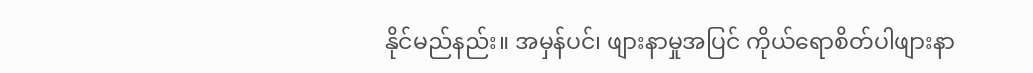နိုင်မည်နည်း။ အမှန်ပင်၊ ဖျားနာမှုအပြင် ကိုယ်ရောစိတ်ပါဖျားနာ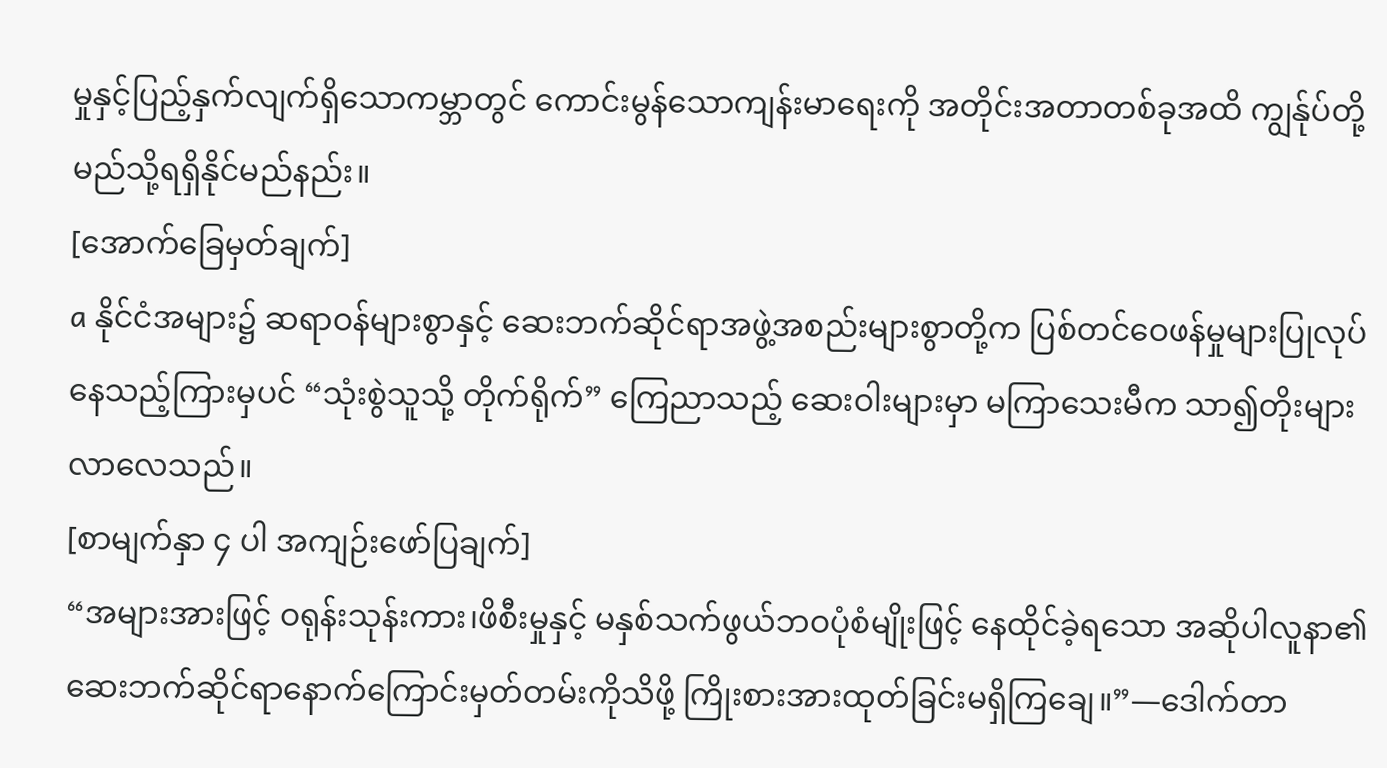မှုနှင့်ပြည့်နှက်လျက်ရှိသောကမ္ဘာတွင် ကောင်းမွန်သောကျန်းမာရေးကို အတိုင်းအတာတစ်ခုအထိ ကျွန်ုပ်တို့ မည်သို့ရရှိနိုင်မည်နည်း။
[အောက်ခြေမှတ်ချက်]
a နိုင်ငံအများ၌ ဆရာဝန်များစွာနှင့် ဆေးဘက်ဆိုင်ရာအဖွဲ့အစည်းများစွာတို့က ပြစ်တင်ဝေဖန်မှုများပြုလုပ်နေသည့်ကြားမှပင် “သုံးစွဲသူသို့ တိုက်ရိုက်” ကြေညာသည့် ဆေးဝါးများမှာ မကြာသေးမီက သာ၍တိုးများလာလေသည်။
[စာမျက်နှာ ၄ ပါ အကျဉ်းဖော်ပြချက်]
“အများအားဖြင့် ဝရုန်းသုန်းကား၊ဖိစီးမှုနှင့် မနှစ်သက်ဖွယ်ဘဝပုံစံမျိုးဖြင့် နေထိုင်ခဲ့ရသော အဆိုပါလူနာ၏ ဆေးဘက်ဆိုင်ရာနောက်ကြောင်းမှတ်တမ်းကိုသိဖို့ ကြိုးစားအားထုတ်ခြင်းမရှိကြချေ။”—ဒေါက်တာ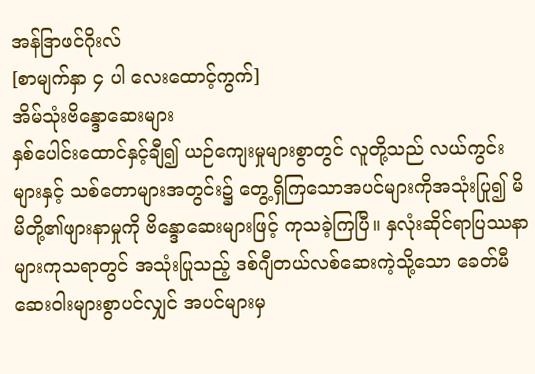အန်ဒြာဖင်ဂိုးလ်
[စာမျက်နှာ ၄ ပါ လေးထောင့်ကွက်]
အိမ်သုံးဗိန္ဒောဆေးများ
နှစ်ပေါင်းထောင်နှင့်ချီ၍ ယဉ်ကျေးမှုများစွာတွင် လူတို့သည် လယ်ကွင်းများနှင့် သစ်တောများအတွင်း၌ တွေ့ရှိကြသောအပင်များကိုအသုံးပြု၍ မိမိတို့၏ဖျားနာမှုကို ဗိန္ဒောဆေးများဖြင့် ကုသခဲ့ကြပြီ။ နှလုံးဆိုင်ရာပြဿနာများကုသရာတွင် အသုံးပြုသည့် ဒစ်ဂျီတယ်လစ်ဆေးကဲ့သို့သော ခေတ်မီဆေးဝါးများစွာပင်လျှင် အပင်များမှ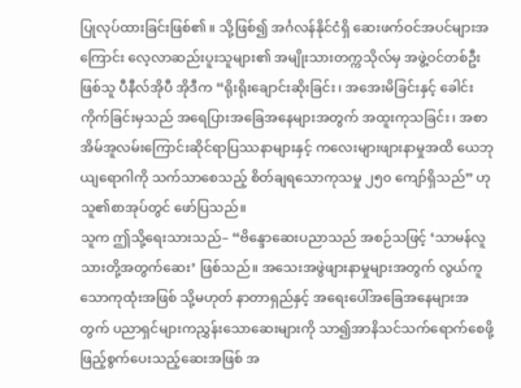ပြုလုပ်ထားခြင်းဖြစ်၏။ သို့ဖြစ်၍ အင်္ဂလန်နိုင်ငံရှိ ဆေးဖက်ဝင်အပင်များအကြောင်း လေ့လာဆည်းပူးသူများ၏ အမျိုးသားတက္ကသိုလ်မှ အဖွဲ့ဝင်တစ်ဦးဖြစ်သူ ပီနီလ်အိုပီ အိုဒီက “ရိုးရိုးချောင်းဆိုးခြင်း၊ အအေးမိခြင်းနှင့် ခေါင်းကိုက်ခြင်းမှသည် အရေပြားအခြေအနေများအတွက် အထူးကုသခြင်း၊ အစာအိမ်အူလမ်းကြောင်းဆိုင်ရာပြဿနာများနှင့် ကလေးများဖျားနာမှုအထိ ယေဘုယျရောဂါကို သက်သာစေသည့် စိတ်ချရသောကုသမှု ၂၅၀ ကျော်ရှိသည်” ဟု သူ၏စာအုပ်တွင် ဖော်ပြသည်။
သူက ဤသို့ရေးသားသည်– “ဗိန္ဒောဆေးပညာသည် အစဉ်သဖြင့် ‘သာမန်လူသားတို့အတွက်ဆေး’ ဖြစ်သည်။ အသေးအဖွဲဖျားနာမှုများအတွက် လွယ်ကူသောကုထုံးအဖြစ် သို့မဟုတ် နာတာရှည်နှင့် အရေးပေါ်အခြေအနေများအတွက် ပညာရှင်များကညွှန်းသောဆေးများကို သာ၍အာနိသင်သက်ရောက်စေဖို့ ဖြည့်စွက်ပေးသည့်ဆေးအဖြစ် အ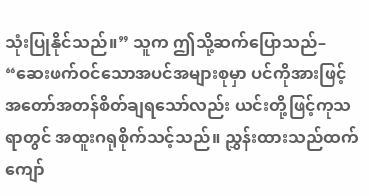သုံးပြုနိုင်သည်။” သူက ဤသို့ဆက်ပြောသည်– “ဆေးဖက်ဝင်သောအပင်အများစုမှာ ပင်ကိုအားဖြင့် အတော်အတန်စိတ်ချရသော်လည်း ယင်းတို့ဖြင့်ကုသရာတွင် အထူးဂရုစိုက်သင့်သည်။ ညွှန်းထားသည်ထက်ကျော်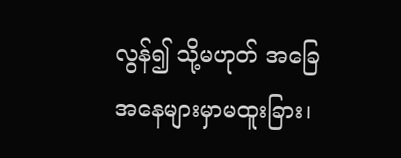လွန်၍ သို့မဟုတ် အခြေအနေများမှာမထူးခြား၊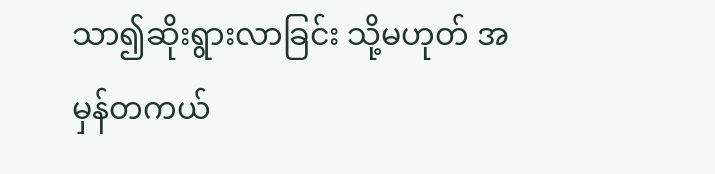သာ၍ဆိုးရွားလာခြင်း သို့မဟုတ် အမှန်တကယ်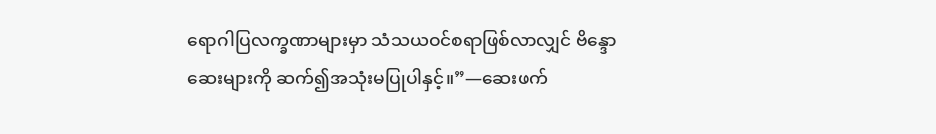ရောဂါပြလက္ခဏာများမှာ သံသယဝင်စရာဖြစ်လာလျှင် ဗိန္ဒောဆေးများကို ဆက်၍အသုံးမပြုပါနှင့်။”—ဆေးဖက်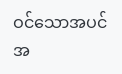ဝင်သောအပင် အ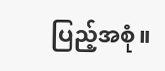ပြည့်အစုံ။